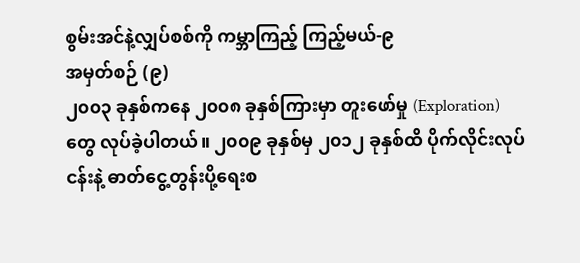စွမ်းအင်နဲ့လျှပ်စစ်ကို ကမ္ဘာကြည့် ကြည့်မယ်-၉
အမှတ်စဉ် (၉)
၂၀၀၃ ခုနှစ်ကနေ ၂၀၀၈ ခုနှစ်ကြားမှာ တူးဖော်မှု (Exploration) တွေ လုပ်ခဲ့ပါတယ်။ ၂၀၀၉ ခုနှစ်မှ ၂၀၁၂ ခုနှစ်ထိ ပိုက်လိုင်းလုပ်ငန်းနဲ့ ဓာတ်ငွေ့တွန်းပို့ရေးစ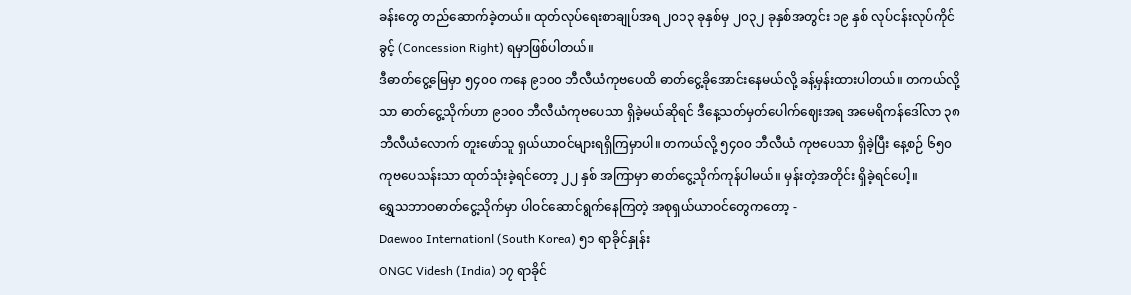ခန်းတွေ တည်ဆောက်ခဲ့တယ်။ ထုတ်လုပ်ရေးစာချုပ်အရ ၂၀၁၃ ခုနှစ်မှ ၂၀၃၂ ခုနှစ်အတွင်း ၁၉ နှစ် လုပ်ငန်းလုပ်ကိုင်ခွင့် (Concession Right) ရမှာဖြစ်ပါတယ်။
ဒီဓာတ်ငွေ့မြေမှာ ၅၄၀၀ ကနေ ၉၁၀၀ ဘီလီယံကုဗပေထိ ဓာတ်ငွေ့ခိုအောင်းနေမယ်လို့ ခန့်မှန်းထားပါတယ်။ တကယ်လို့သာ ဓာတ်ငွေ့သိုက်ဟာ ၉၁၀၀ ဘီလီယံကုဗပေသာ ရှိခဲ့မယ်ဆိုရင် ဒီနေ့သတ်မှတ်ပေါက်ဈေးအရ အမေရိကန်ဒေါ်လာ ၃၈ ဘီလီယံလောက် တူးဖော်သူ ရှယ်ယာဝင်များရရှိကြမှာပါ။ တကယ်လို့ ၅၄၀၀ ဘီလီယံ ကုဗပေသာ ရှိခဲ့ပြီး နေ့စဉ် ၆၅၀ ကုဗပေသန်းသာ ထုတ်သုံးခဲ့ရင်တော့ ၂၂ နှစ် အကြာမှာ ဓာတ်ငွေ့သိုက်ကုန်ပါမယ်။ မှန်းတဲ့အတိုင်း ရှိခဲ့ရင်ပေါ့။
ရွှေသဘာဝဓာတ်ငွေ့သိုက်မှာ ပါဝင်ဆောင်ရွက်နေကြတဲ့ အစုရှယ်ယာဝင်တွေကတော့ -
Daewoo Internationl (South Korea) ၅၁ ရာခိုင်နှုန်း
ONGC Videsh (India) ၁၇ ရာခိုင်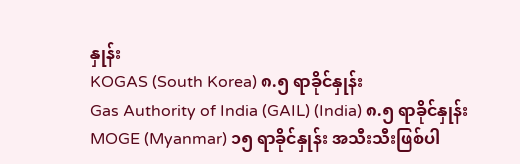နှုန်း
KOGAS (South Korea) ၈.၅ ရာခိုင်နှုန်း
Gas Authority of India (GAIL) (India) ၈.၅ ရာခိုင်နှုန်း
MOGE (Myanmar) ၁၅ ရာခိုင်နှုန်း အသီးသီးဖြစ်ပါ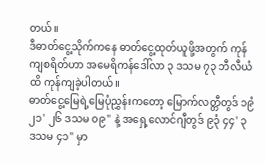တယ်။
ဒီဓာတ်ငွေ့သိုက်ကနေ ဓာတ်ငွေ့ထုတ်ယူဖို့အတွက် ကုန်ကျစရိတ်ဟာ အမေရိကန်ဒေါ်လာ ၃ ဒသမ ၇၃ ဘီလီယံထိ ကုန်ကျခဲ့ပါတယ်။
ဓာတ်ငွေ့မြေရဲ့မြေပုံညွှန်းကတော့ မြောက်လတ္တီတွဒ် ၁၉ံ ၂၁' ၂၆ ဒသမ ၀၉" နဲ့ အရှေ့လောင်ဂျီတွဒ် ၉၃ံ ၄၄' ၃ ဒသမ ၄၁" မှာ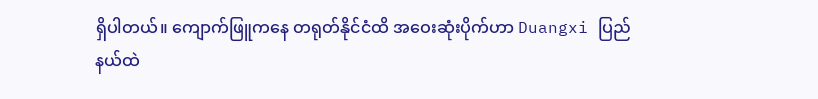ရှိပါတယ်။ ကျောက်ဖြူကနေ တရုတ်နိုင်ငံထိ အဝေးဆုံးပိုက်ဟာ Duangxi ပြည်နယ်ထဲ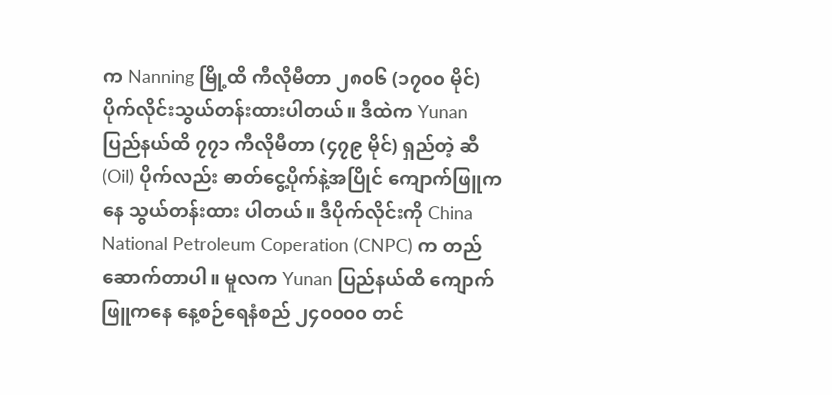က Nanning မြို့ထိ ကီလိုမီတာ ၂၈၀၆ (၁၇၀၀ မိုင်) ပိုက်လိုင်းသွယ်တန်းထားပါတယ်။ ဒီထဲက Yunan ပြည်နယ်ထိ ၇၇၁ ကီလိုမီတာ (၄၇၉ မိုင်) ရှည်တဲ့ ဆီ (Oil) ပိုက်လည်း ဓာတ်ငွေ့ပိုက်နဲ့အပြိုင် ကျောက်ဖြူကနေ သွယ်တန်းထား ပါတယ်။ ဒီပိုက်လိုင်းကို China National Petroleum Coperation (CNPC) က တည်ဆောက်တာပါ။ မူလက Yunan ပြည်နယ်ထိ ကျောက်ဖြူကနေ နေ့စဉ်ရေနံစည် ၂၄၀၀၀၀ တင်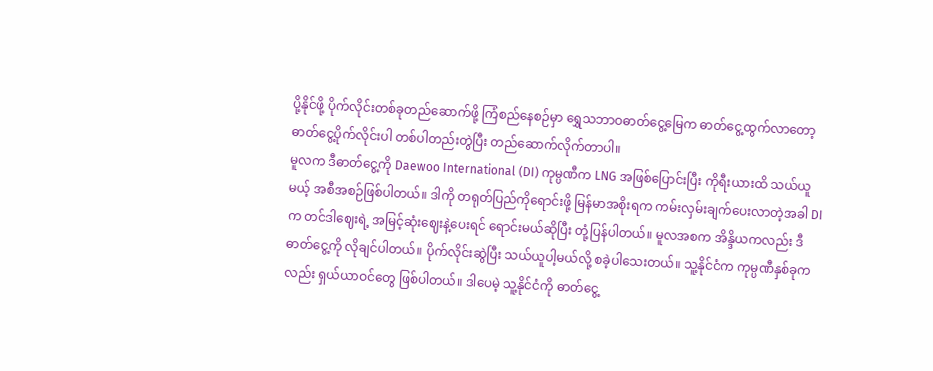ပို့နိုင်ဖို့ ပိုက်လိုင်းတစ်ခုတည်ဆောက်ဖို့ ကြံစည်နေစဉ်မှာ ရွှေသဘာဝဓာတ်ငွေ့မြေက ဓာတ်ငွေ့ထွက်လာတော့ ဓာတ်ငွေ့ပိုက်လိုင်းပါ တစ်ပါတည်းတွဲပြီး တည်ဆောက်လိုက်တာပါ။
မူလက ဒီဓာတ်ငွေ့ကို Daewoo International (DI) ကုမ္ပဏီက LNG အဖြစ်ပြောင်းပြီး ကိုရီးယားထိ သယ်ယူမယ့် အစီအစဉ်ဖြစ်ပါတယ်။ ဒါကို တရုတ်ပြည်ကိုရောင်းဖို့ မြန်မာအစိုးရက ကမ်းလှမ်းချက်ပေးလာတဲ့အခါ DI က တင်ဒါဈေးရဲ့ အမြင့်ဆုံးဈေးနဲ့ပေးရင် ရောင်းမယ်ဆိုပြီး တုံ့ပြန်ပါတယ်။ မူလအစက အိန္ဒိယကလည်း ဒီဓာတ်ငွေ့ကို လိုချင်ပါတယ်။ ပိုက်လိုင်းဆွဲပြီး သယ်ယူပါ့မယ်လို့ စခဲ့ပါသေးတယ်။ သူ့နိုင်ငံက ကုမ္ပဏီနှစ်ခုကလည်း ရှယ်ယာဝင်တွေ ဖြစ်ပါတယ်။ ဒါပေမဲ့ သူ့နိုင်ငံကို ဓာတ်ငွေ့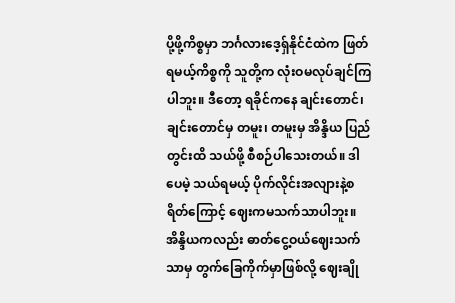ပို့ဖို့ကိစ္စမှာ ဘင်္ဂလားဒေ့ရှ်နိုင်ငံထဲက ဖြတ်ရမယ့်ကိစ္စကို သူတို့က လုံးဝမလုပ်ချင်ကြပါဘူး။ ဒီတော့ ရခိုင်ကနေ ချင်းတောင်၊ ချင်းတောင်မှ တမူး၊ တမူးမှ အိန္ဒိယ ပြည်တွင်းထိ သယ်ဖို့ စီစဉ်ပါသေးတယ်။ ဒါပေမဲ့ သယ်ရမယ့် ပိုက်လိုင်းအလျားနဲ့စရိတ်ကြောင့် ဈေးကမသက်သာပါဘူး။ အိန္ဒိယကလည်း ဓာတ်ငွေ့ဝယ်ဈေးသက်သာမှ တွက်ခြေကိုက်မှာဖြစ်လို့ ဈေးချို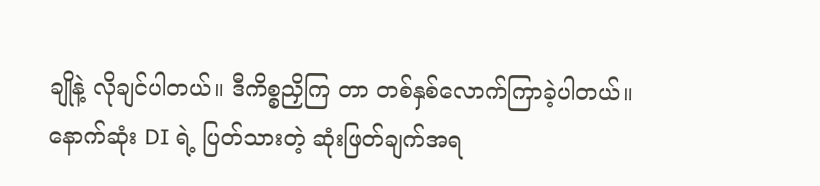ချိုနဲ့ လိုချင်ပါတယ်။ ဒီကိစ္စညှိကြ တာ တစ်နှစ်လောက်ကြာခဲ့ပါတယ်။
နောက်ဆုံး DI ရဲ့ ပြတ်သားတဲ့ ဆုံးဖြတ်ချက်အရ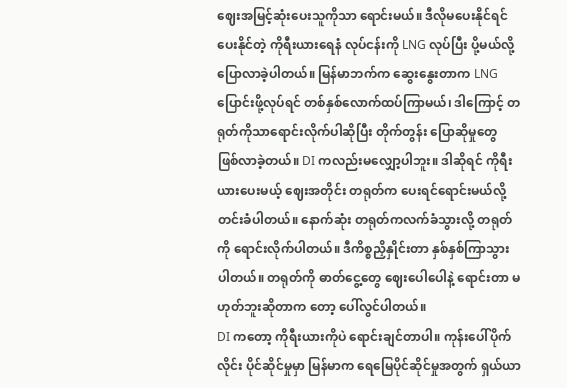ဈေးအမြင့်ဆုံးပေးသူကိုသာ ရောင်းမယ်။ ဒီလိုမပေးနိုင်ရင် ပေးနိုင်တဲ့ ကိုရီးယားရေနံ လုပ်ငန်းကို LNG လုပ်ပြီး ပို့မယ်လို့ပြောလာခဲ့ပါတယ်။ မြန်မာဘက်က ဆွေးနွေးတာက LNG ပြောင်းဖို့လုပ်ရင် တစ်နှစ်လောက်ထပ်ကြာမယ်၊ ဒါကြောင့် တရုတ်ကိုသာရောင်းလိုက်ပါဆိုပြီး တိုက်တွန်း ပြောဆိုမှုတွေ ဖြစ်လာခဲ့တယ်။ DI ကလည်းမလျှော့ပါဘူး။ ဒါဆိုရင် ကိုရီးယားပေးမယ့် ဈေးအတိုင်း တရုတ်က ပေးရင်ရောင်းမယ်လို့ တင်းခံပါတယ်။ နောက်ဆုံး တရုတ်ကလက်ခံသွားလို့ တရုတ်ကို ရောင်းလိုက်ပါတယ်။ ဒီကိစ္စညှိနှိုင်းတာ နှစ်နှစ်ကြာသွားပါတယ်။ တရုတ်ကို ဓာတ်ငွေ့တွေ ဈေးပေါပေါနဲ့ ရောင်းတာ မဟုတ်ဘူးဆိုတာက တော့ ပေါ်လွင်ပါတယ်။
DI ကတော့ ကိုရီးယားကိုပဲ ရောင်းချင်တာပါ။ ကုန်းပေါ်ပိုက်လိုင်း ပိုင်ဆိုင်မှုမှာ မြန်မာက ရေမြေပိုင်ဆိုင်မှုအတွက် ရှယ်ယာ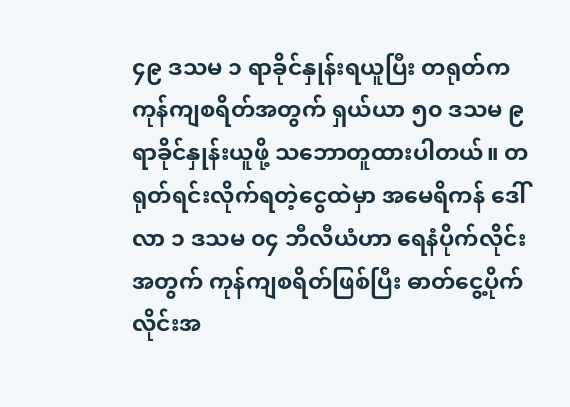၄၉ ဒသမ ၁ ရာခိုင်နှုန်းရယူပြီး တရုတ်က ကုန်ကျစရိတ်အတွက် ရှယ်ယာ ၅၀ ဒသမ ၉ ရာခိုင်နှုန်းယူဖို့ သဘောတူထားပါတယ်။ တရုတ်ရင်းလိုက်ရတဲ့ငွေထဲမှာ အမေရိကန် ဒေါ်လာ ၁ ဒသမ ၀၄ ဘီလီယံဟာ ရေနံပိုက်လိုင်းအတွက် ကုန်ကျစရိတ်ဖြစ်ပြီး ဓာတ်ငွေ့ပိုက်လိုင်းအ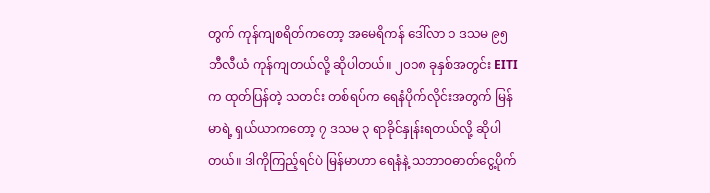တွက် ကုန်ကျစရိတ်ကတော့ အမေရိကန် ဒေါ်လာ ၁ ဒသမ ၉၅ ဘီလီယံ ကုန်ကျတယ်လို့ ဆိုပါတယ်။ ၂၀၁၈ ခုနှစ်အတွင်း EITI က ထုတ်ပြန်တဲ့ သတင်း တစ်ရပ်က ရေနံပိုက်လိုင်းအတွက် မြန်မာရဲ့ ရှယ်ယာကတော့ ၇ ဒသမ ၃ ရာခိုင်နှုန်းရတယ်လို့ ဆိုပါတယ်။ ဒါကိုကြည့်ရင်ပဲ မြန်မာဟာ ရေနံနဲ့ သဘာဝဓာတ်ငွေ့ပိုက်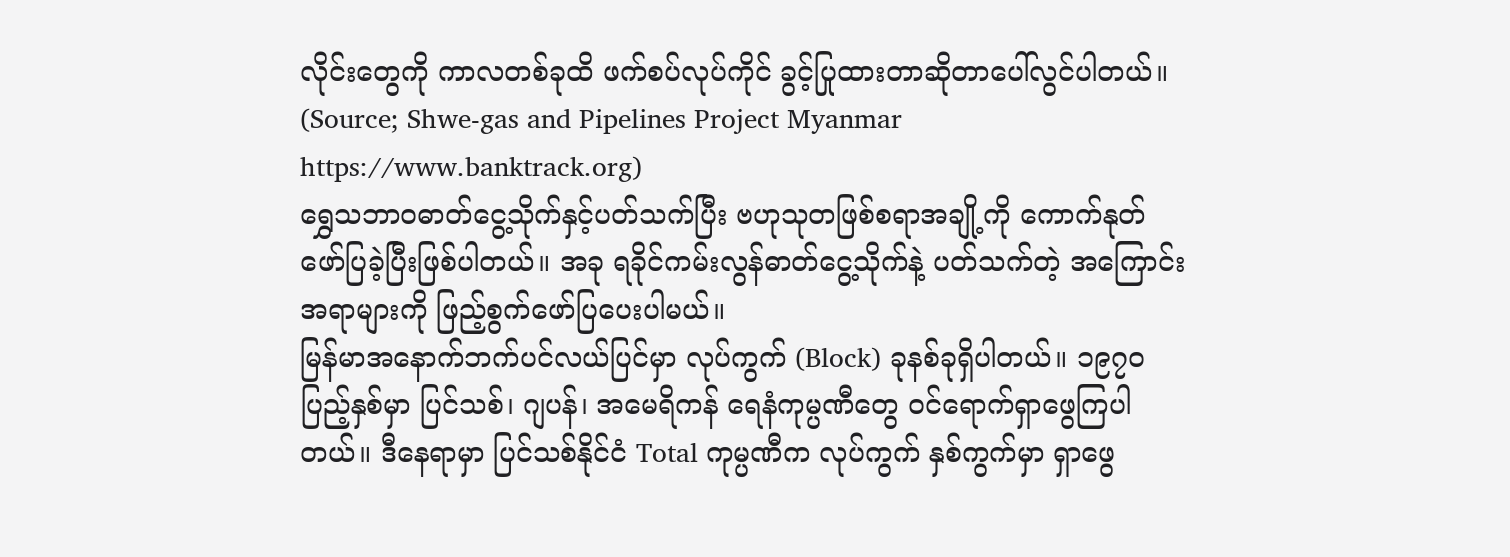လိုင်းတွေကို ကာလတစ်ခုထိ ဖက်စပ်လုပ်ကိုင် ခွင့်ပြုထားတာဆိုတာပေါ်လွင်ပါတယ်။ (Source; Shwe-gas and Pipelines Project Myanmar https://www.banktrack.org)
ရွှေသဘာဝဓာတ်ငွေ့သိုက်နှင့်ပတ်သက်ပြီး ဗဟုသုတဖြစ်စရာအချို့ကို ကောက်နုတ်ဖော်ပြခဲ့ပြီးဖြစ်ပါတယ်။ အခု ရခိုင်ကမ်းလွန်ဓာတ်ငွေ့သိုက်နဲ့ ပတ်သက်တဲ့ အကြောင်းအရာများကို ဖြည့်စွက်ဖော်ပြပေးပါမယ်။
မြန်မာအနောက်ဘက်ပင်လယ်ပြင်မှာ လုပ်ကွက် (Block) ခုနစ်ခုရှိပါတယ်။ ၁၉၇၀ ပြည့်နှစ်မှာ ပြင်သစ်၊ ဂျပန်၊ အမေရိကန် ရေနံကုမ္ပဏီတွေ ဝင်ရောက်ရှာဖွေကြပါတယ်။ ဒီနေရာမှာ ပြင်သစ်နိုင်ငံ Total ကုမ္ပဏီက လုပ်ကွက် နှစ်ကွက်မှာ ရှာဖွေ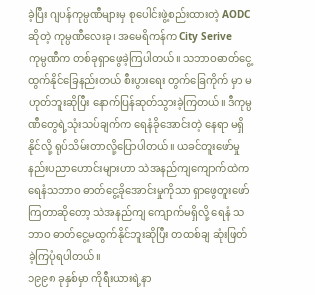ခဲ့ပြီး ဂျပန်ကုမ္ပဏီများမှ စုပေါင်းဖွဲ့စည်းထားတဲ့ AODC ဆိုတဲ့ ကုမ္ပဏီလေးခု၊ အမေရိကန်က City Serive ကုမ္ပဏီက တစ်ခုရှာဖွေခဲ့ကြပါတယ်။ သဘာဝဓာတ်ငွေ့ထွက်နိုင်ခြေနည်းတယ် စီးပွားရေး တွက်ခြေကိုက် မှာ မဟုတ်ဘူးဆိုပြီး နောက်ပြန်ဆုတ်သွားခဲ့ကြတယ်။ ဒီကုမ္ပဏီတွေရဲ့သုံးသပ်ချက်က ရေနံခိုအောင်းတဲ့ နေရာ မရှိနိုင်လို့ ရုပ်သိမ်းတာလို့ပြောပါတယ်။ ယခင်တူးဖော်မှု နည်းပညာဟောင်းများဟာ သဲအနည်ကျကျောက်ထဲက ရေနံသဘာဝ ဓာတ်ငွေ့ခိုအောင်းမှုကိုသာ ရှာဖွေတူးဖော်ကြတာဆိုတော့ သဲအနည်ကျ ကျောက်မရှိလို့ ရေနံ သဘာဝ ဓာတ်ငွေ့မထွက်နိုင်ဘူးဆိုပြီး တထစ်ချ ဆုံးဖြတ်ခဲ့ကြပုံရပါတယ်။
၁၉၉၈ ခုနှစ်မှာ ကိုရီးယားရဲ့နာ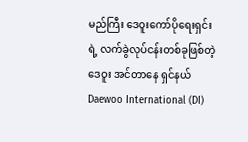မည်ကြီး ဒေဝူးကော်ပိုရေးရှင်းရဲ့ လက်ခွဲလုပ်ငန်းတစ်ခုဖြစ်တဲ့ ဒေဝူး အင်တာနေ ရှင်နယ် Daewoo International (DI)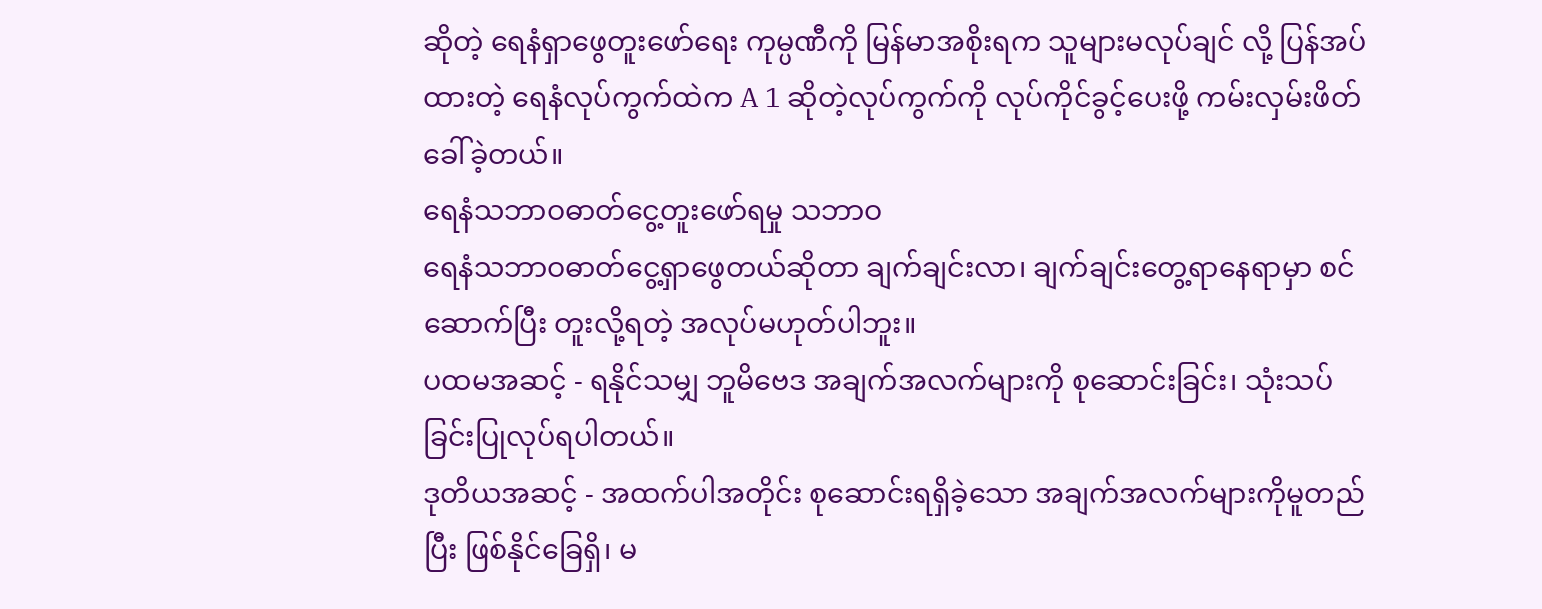ဆိုတဲ့ ရေနံရှာဖွေတူးဖော်ရေး ကုမ္ပဏီကို မြန်မာအစိုးရက သူများမလုပ်ချင် လို့ ပြန်အပ်ထားတဲ့ ရေနံလုပ်ကွက်ထဲက A 1 ဆိုတဲ့လုပ်ကွက်ကို လုပ်ကိုင်ခွင့်ပေးဖို့ ကမ်းလှမ်းဖိတ်ခေါ်ခဲ့တယ်။
ရေနံသဘာဝဓာတ်ငွေ့တူးဖော်ရမှု သဘာဝ
ရေနံသဘာဝဓာတ်ငွေ့ရှာဖွေတယ်ဆိုတာ ချက်ချင်းလာ၊ ချက်ချင်းတွေ့ရာနေရာမှာ စင်ဆောက်ပြီး တူးလို့ရတဲ့ အလုပ်မဟုတ်ပါဘူး။
ပထမအဆင့် - ရနိုင်သမျှ ဘူမိဗေဒ အချက်အလက်များကို စုဆောင်းခြင်း၊ သုံးသပ်ခြင်းပြုလုပ်ရပါတယ်။
ဒုတိယအဆင့် - အထက်ပါအတိုင်း စုဆောင်းရရှိခဲ့သော အချက်အလက်များကိုမူတည်ပြီး ဖြစ်နိုင်ခြေရှိ၊ မ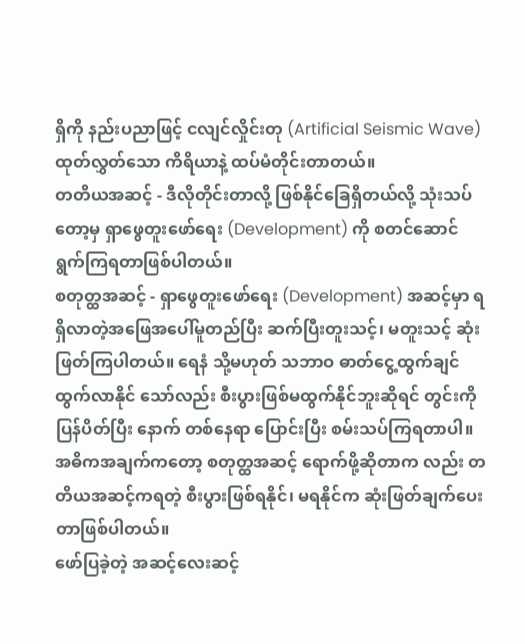ရှိကို နည်းပညာဖြင့် ငလျင်လှိုင်းတု (Artificial Seismic Wave) ထုတ်လွှတ်သော ကိရိယာနဲ့ ထပ်မံတိုင်းတာတယ်။
တတိယအဆင့် - ဒီလိုတိုင်းတာလို့ ဖြစ်နိုင်ခြေရှိတယ်လို့ သုံးသပ်တော့မှ ရှာဖွေတူးဖော်ရေး (Development) ကို စတင်ဆောင်ရွက်ကြရတာဖြစ်ပါတယ်။
စတုတ္ထအဆင့် - ရှာဖွေတူးဖော်ရေး (Development) အဆင့်မှာ ရရှိလာတဲ့အဖြေအပေါ်မူတည်ပြီး ဆက်ပြီးတူးသင့်၊ မတူးသင့် ဆုံးဖြတ်ကြပါတယ်။ ရေနံ သို့မဟုတ် သဘာဝ ဓာတ်ငွေ့ထွက်ချင် ထွက်လာနိုင် သော်လည်း စီးပွားဖြစ်မထွက်နိုင်ဘူးဆိုရင် တွင်းကိုပြန်ပိတ်ပြီး နောက် တစ်နေရာ ပြောင်းပြီး စမ်းသပ်ကြရတာပါ။ အဓိကအချက်ကတော့ စတုတ္ထအဆင့် ရောက်ဖို့ဆိုတာက လည်း တတိယအဆင့်ကရတဲ့ စီးပွားဖြစ်ရနိုင်၊ မရနိုင်က ဆုံးဖြတ်ချက်ပေးတာဖြစ်ပါတယ်။
ဖော်ပြခဲ့တဲ့ အဆင့်လေးဆင့်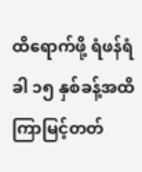ထိရောက်ဖို့ ရံဖန်ရံခါ ၁၅ နှစ်ခန့်အထိ ကြာမြင့်တတ်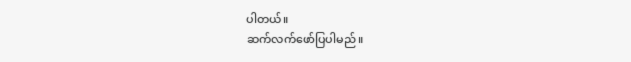ပါတယ်။
ဆက်လက်ဖော်ပြပါမည်။